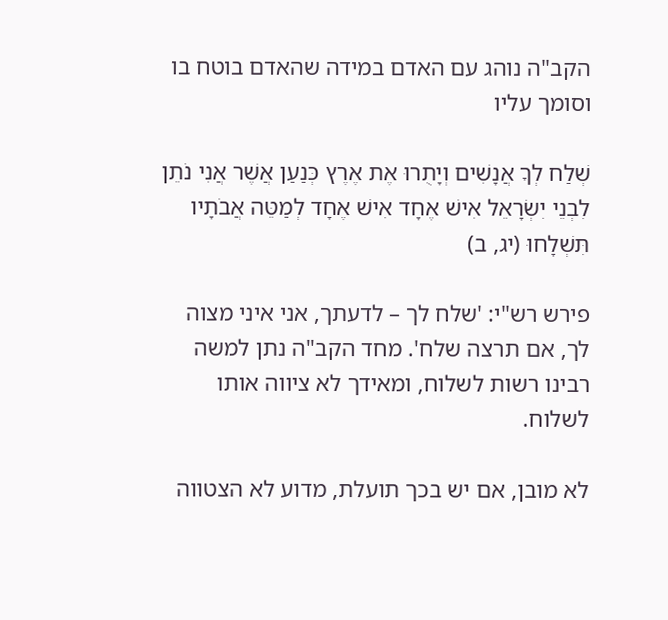הקב"ה נוהג עם האדם במידה שהאדם בוטח בו וסומך עליו

שְׁלַח לְךָ אֲנָשִׁים וְיָתֻרוּ אֶת אֶרֶץ כְּנַעַן אֲשֶׁר אֲנִי נֹתֵן לִבְנֵי יִשְׂרָאֵל אִישׁ אֶחָד אִישׁ אֶחָד לְמַטֵּה אֲבֹתָיו תִּשְׁלָחוּ (יג, ב)

פירש רש"י: 'שלח לך – לדעתך, אני איני מצוה לך, אם תרצה שלח'. מחד הקב"ה נתן למשה רבינו רשות לשלוח, ומאידך לא ציווה אותו לשלוח.

לא מובן, אם יש בכך תועלת, מדוע לא הצטווה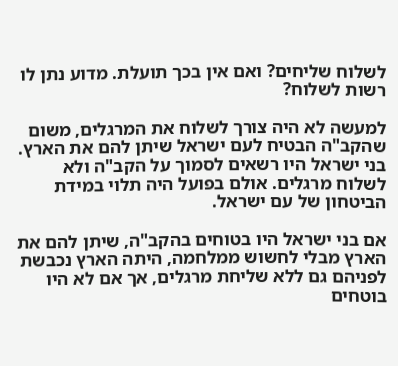לשלוח שליחים? ואם אין בכך תועלת. מדוע נתן לו רשות לשלוח?

למעשה לא היה צורך לשלוח את המרגלים, משום שהקב"ה הבטיח לעם ישראל שיתן להם את הארץ. בני ישראל היו רשאים לסמוך על הקב"ה ולא לשלוח מרגלים. אולם בפועל היה תלוי במידת הביטחון של עם ישראל.

אם בני ישראל היו בטוחים בהקב"ה, שיתן להם את הארץ מבלי לחשוש ממלחמה, היתה הארץ נכבשת לפניהם גם ללא שליחת מרגלים, אך אם לא היו בוטחים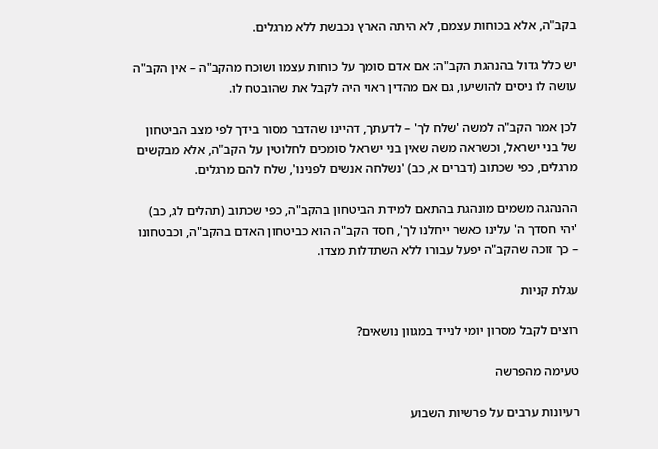בקב"ה, אלא בכוחות עצמם, לא היתה הארץ נכבשת ללא מרגלים.

יש כלל גדול בהנהגת הקב"ה: אם אדם סומך על כוחות עצמו ושוכח מהקב"ה – אין הקב"ה עושה לו ניסים להושיעו, גם אם מהדין ראוי היה לקבל את שהובטח לו.

לכן אמר הקב"ה למשה 'שלח לך' – לדעתך, דהיינו שהדבר מסור בידך לפי מצב הביטחון של בני ישראל, וכשראה משה שאין בני ישראל סומכים לחלוטין על הקב"ה, אלא מבקשים מרגלים, כפי שכתוב (דברים א, כב) 'נשלחה אנשים לפנינו', שלח להם מרגלים.

ההנהגה משמים מונהגת בהתאם למידת הביטחון בהקב"ה, כפי שכתוב (תהלים לג, כב) 'יהי חסדך ה' עלינו כאשר ייחלנו לך', חסד הקב"ה הוא כביטחון האדם בהקב"ה, וכבטחונו – כך זוכה שהקב"ה יפעל עבורו ללא השתדלות מצדו.

עגלת קניות

רוצים לקבל מסרון יומי לנייד במגוון נושאים?

טעימה מהפרשה

רעיונות ערבים על פרשיות השבוע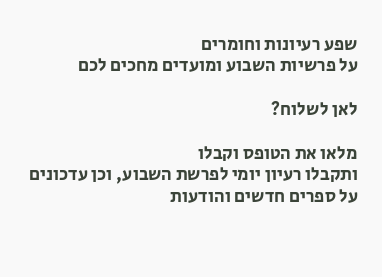שפע רעיונות וחומרים
על פרשיות השבוע ומועדים מחכים לכם

לאן לשלוח?

מלאו את הטופס וקבלו
ותקבלו רעיון יומי לפרשת השבוע, וכן עדכונים על ספרים חדשים והודעות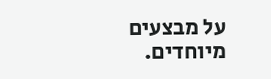על מבצעים מיוחדים.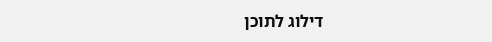דילוג לתוכן